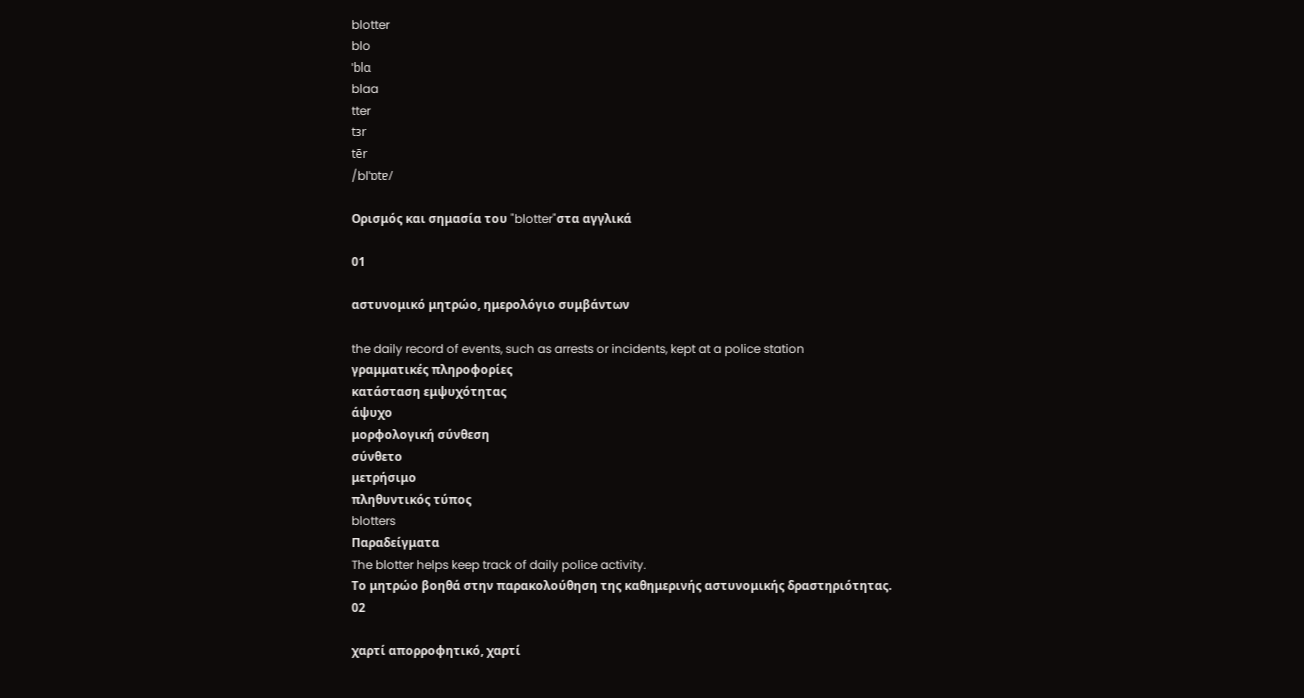blotter
blo
ˈblɑ
blaa
tter
tɜr
tēr
/blˈɒtɐ/

Ορισμός και σημασία του "blotter"στα αγγλικά

01

αστυνομικό μητρώο, ημερολόγιο συμβάντων

the daily record of events, such as arrests or incidents, kept at a police station
γραμματικές πληροφορίες
κατάσταση εμψυχότητας
άψυχο
μορφολογική σύνθεση
σύνθετο
μετρήσιμο
πληθυντικός τύπος
blotters
Παραδείγματα
The blotter helps keep track of daily police activity.
Το μητρώο βοηθά στην παρακολούθηση της καθημερινής αστυνομικής δραστηριότητας.
02

χαρτί απορροφητικό, χαρτί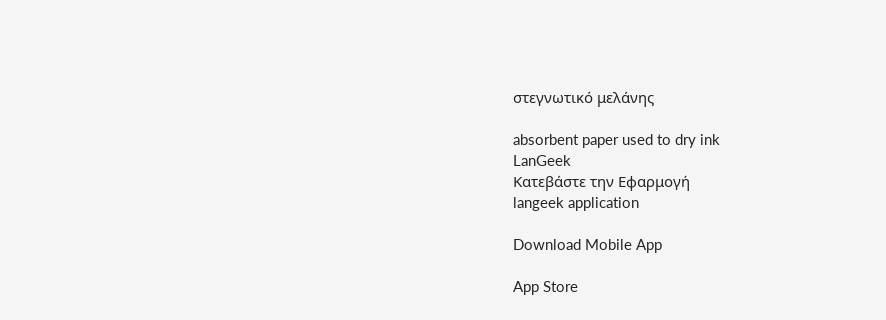στεγνωτικό μελάνης

absorbent paper used to dry ink
LanGeek
Κατεβάστε την Εφαρμογή
langeek application

Download Mobile App

App Store